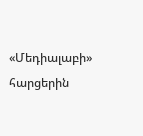«Մեդիալաբի» հարցերին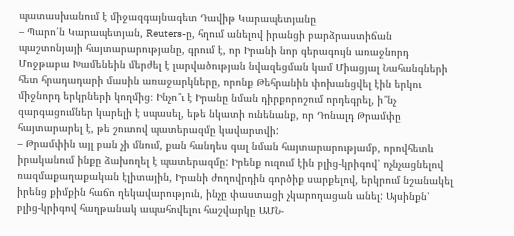պատասխանում է միջազգայնագետ Դավիթ Կարապետյանը
– Պարո՛ն Կարապետյան, Reuters-ը, հղում անելով իրանցի բարձրաստիճան պաշտոնյայի հայտարարությանը, գրում է, որ Իրանի նոր գերագույն առաջնորդ Մոջթաբա Խամենեին մերժել է լարվածության նվազեցման կամ Միացյալ Նահանգների հետ հրադադարի մասին առաջարկները, որոնք Թեհրանին փոխանցվել էին երկու միջնորդ երկրների կողմից։ Ինչո՞ւ է Իրանը նման դիրքորոշում որդեգրել, ի՞նչ զարգացումներ կարելի է սպասել, եթե նկատի ունենանք, որ Դոնալդ Թրամփը հայտարարել է, թե շուտով պատերազմը կավարտվի:
– Թրամփին այլ բան չի մնում, քան հանդես գալ նման հայտարարությամբ, որովհետև իրականում ինքը ձախողել է պատերազմը: Իրենք ուզում էին բլից-կրիգով՝ ոչնչացնելով ռազմաքաղաքական էլիտային, Իրանի ժողովրդին գործիք սարքելով, երկրում նշանակել իրենց քիմքին հաճո ղեկավարություն, ինչը փաստացի չկարողացան անել: Այսինքն՝ բլից-կրիգով հաղթանակ ապահովելու հաշվարկը ԱՄՆ-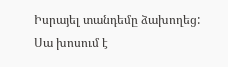Իսրայել տանդեմը ձախողեց:
Սա խոսում է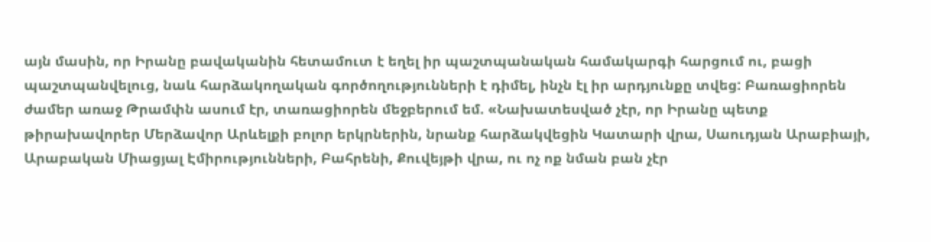այն մասին, որ Իրանը բավականին հետամուտ է եղել իր պաշտպանական համակարգի հարցում ու, բացի պաշտպանվելուց, նաև հարձակողական գործողությունների է դիմել, ինչն էլ իր արդյունքը տվեց: Բառացիորեն ժամեր առաջ Թրամփն ասում էր, տառացիորեն մեջբերում եմ. «Նախատեսված չէր, որ Իրանը պետք թիրախավորեր Մերձավոր Արևելքի բոլոր երկրներին, նրանք հարձակվեցին Կատարի վրա, Սաուդյան Արաբիայի, Արաբական Միացյալ Էմիրությունների, Բահրենի, Քուվեյթի վրա, ու ոչ ոք նման բան չէր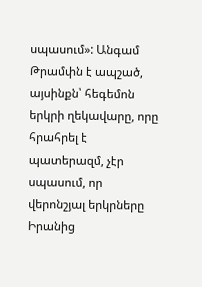սպասում»: Անգամ Թրամփն է ապշած, այսինքն՝ հեգեմոն երկրի ղեկավարը, որը հրահրել է պատերազմ, չէր սպասում, որ վերոնշյալ երկրները Իրանից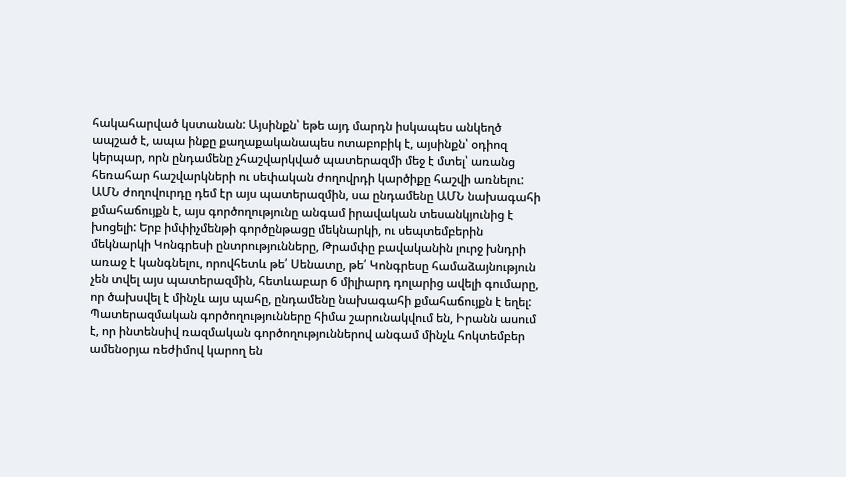հակահարված կստանան: Այսինքն՝ եթե այդ մարդն իսկապես անկեղծ ապշած է, ապա ինքը քաղաքականապես ոտաբոբիկ է, այսինքն՝ օդիոզ կերպար, որն ընդամենը չհաշվարկված պատերազմի մեջ է մտել՝ առանց հեռահար հաշվարկների ու սեփական ժողովրդի կարծիքը հաշվի առնելու:
ԱՄՆ ժողովուրդը դեմ էր այս պատերազմին, սա ընդամենը ԱՄՆ նախագահի քմահաճույքն է, այս գործողությունը անգամ իրավական տեսանկյունից է խոցելի: Երբ իմփիչմենթի գործընթացը մեկնարկի, ու սեպտեմբերին մեկնարկի Կոնգրեսի ընտրությունները, Թրամփը բավականին լուրջ խնդրի առաջ է կանգնելու, որովհետև թե՛ Սենատը, թե՛ Կոնգրեսը համաձայնություն չեն տվել այս պատերազմին, հետևաբար 6 միլիարդ դոլարից ավելի գումարը, որ ծախսվել է մինչև այս պահը, ընդամենը նախագահի քմահաճույքն է եղել:
Պատերազմական գործողությունները հիմա շարունակվում են, Իրանն ասում է, որ ինտենսիվ ռազմական գործողություններով անգամ մինչև հոկտեմբեր ամենօրյա ռեժիմով կարող են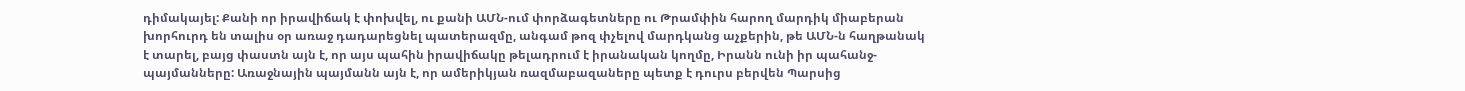դիմակայել: Քանի որ իրավիճակ է փոխվել, ու քանի ԱՄՆ-ում փորձագետները ու Թրամփին հարող մարդիկ միաբերան խորհուրդ են տալիս օր առաջ դադարեցնել պատերազմը, անգամ թոզ փչելով մարդկանց աչքերին, թե ԱՄՆ-ն հաղթանակ է տարել, բայց փաստն այն է, որ այս պահին իրավիճակը թելադրում է իրանական կողմը, Իրանն ունի իր պահանջ-պայմանները: Առաջնային պայմանն այն է, որ ամերիկյան ռազմաբազաները պետք է դուրս բերվեն Պարսից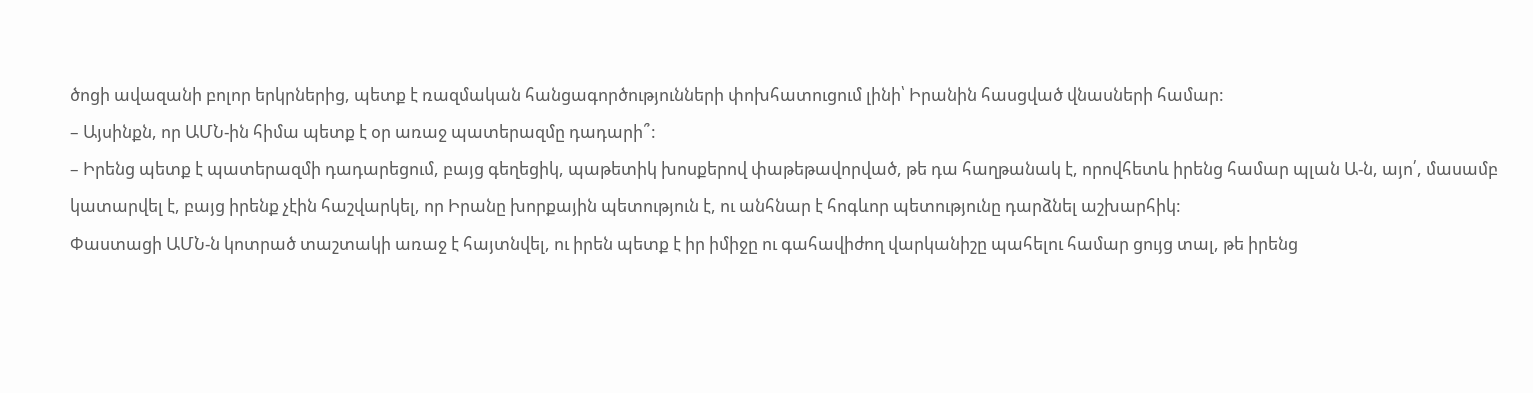ծոցի ավազանի բոլոր երկրներից, պետք է ռազմական հանցագործությունների փոխհատուցում լինի՝ Իրանին հասցված վնասների համար:
– Այսինքն, որ ԱՄՆ-ին հիմա պետք է օր առաջ պատերազմը դադարի՞:
– Իրենց պետք է պատերազմի դադարեցում, բայց գեղեցիկ, պաթետիկ խոսքերով փաթեթավորված, թե դա հաղթանակ է, որովհետև իրենց համար պլան Ա-ն, այո՛, մասամբ կատարվել է, բայց իրենք չէին հաշվարկել, որ Իրանը խորքային պետություն է, ու անհնար է հոգևոր պետությունը դարձնել աշխարհիկ:
Փաստացի ԱՄՆ-ն կոտրած տաշտակի առաջ է հայտնվել, ու իրեն պետք է իր իմիջը ու գահավիժող վարկանիշը պահելու համար ցույց տալ, թե իրենց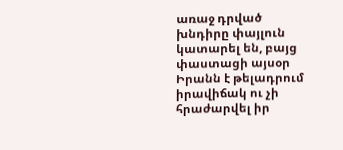առաջ դրված խնդիրը փայլուն կատարել են, բայց փաստացի այսօր Իրանն է թելադրում իրավիճակ ու չի հրաժարվել իր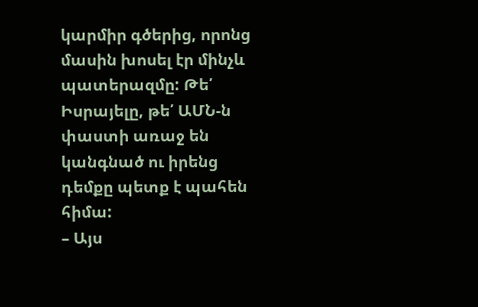կարմիր գծերից, որոնց մասին խոսել էր մինչև պատերազմը: Թե՛ Իսրայելը, թե՛ ԱՄՆ-ն փաստի առաջ են կանգնած ու իրենց դեմքը պետք է պահեն հիմա:
– Այս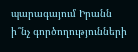պարագայում Իրանն ի՞նչ գործողությունների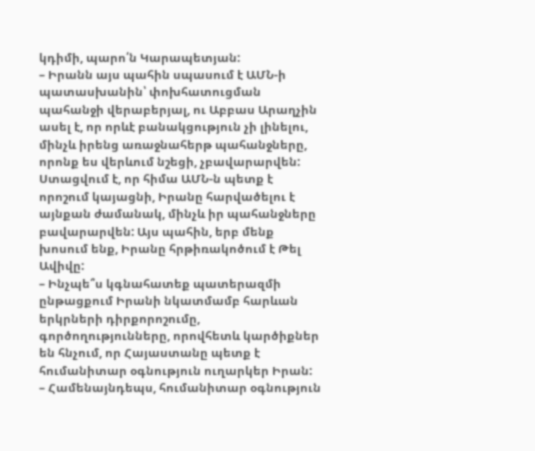կդիմի, պարո՛ն Կարապետյան:
– Իրանն այս պահին սպասում է ԱՄՆ-ի պատասխանին՝ փոխհատուցման պահանջի վերաբերյալ, ու Աբբաս Արաղչին ասել է, որ որևէ բանակցություն չի լինելու, մինչև իրենց առաջնահերթ պահանջները, որոնք ես վերևում նշեցի, չբավարարվեն: Ստացվում է, որ հիմա ԱՄՆ-ն պետք է որոշում կայացնի, Իրանը հարվածելու է այնքան ժամանակ, մինչև իր պահանջները բավարարվեն: Այս պահին, երբ մենք խոսում ենք, Իրանը հրթիռակոծում է Թել Ավիվը:
– Ինչպե՞ս կգնահատեք պատերազմի ընթացքում Իրանի նկատմամբ հարևան երկրների դիրքորոշումը, գործողությունները, որովհետև կարծիքներ են հնչում, որ Հայաստանը պետք է հումանիտար օգնություն ուղարկեր Իրան:
– Համենայնդեպս, հումանիտար օգնություն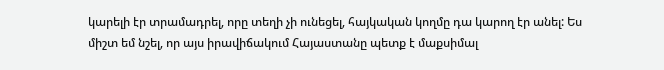կարելի էր տրամադրել, որը տեղի չի ունեցել, հայկական կողմը դա կարող էր անել: Ես միշտ եմ նշել, որ այս իրավիճակում Հայաստանը պետք է մաքսիմալ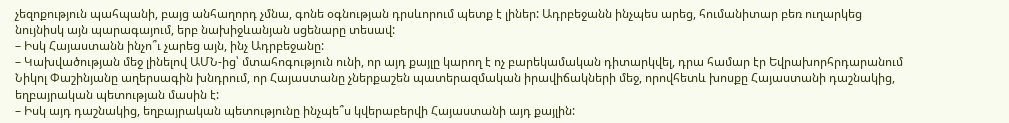չեզոքություն պահպանի, բայց անհաղորդ չմնա, գոնե օգնության դրսևորում պետք է լիներ: Ադրբեջանն ինչպես արեց, հումանիտար բեռ ուղարկեց նույնիսկ այն պարագայում, երբ նախիջևանյան սցենարը տեսավ:
– Իսկ Հայաստանն ինչո՞ւ չարեց այն, ինչ Ադրբեջանը:
– Կախվածության մեջ լինելով ԱՄՆ-ից՝ մտահոգություն ունի, որ այդ քայլը կարող է ոչ բարեկամական դիտարկվել, դրա համար էր Եվրախորհրդարանում Նիկոլ Փաշինյանը աղերսագին խնդրում, որ Հայաստանը չներքաշեն պատերազմական իրավիճակների մեջ, որովհետև խոսքը Հայաստանի դաշնակից, եղբայրական պետության մասին է:
– Իսկ այդ դաշնակից, եղբայրական պետությունը ինչպե՞ս կվերաբերվի Հայաստանի այդ քայլին: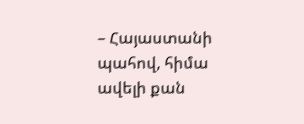– Հայաստանի պահով, հիմա ավելի քան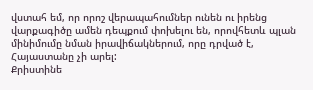վստահ եմ, որ որոշ վերապահումներ ունեն ու իրենց վարքագիծը ամեն դեպքում փոխելու են, որովհետև պլան մինիմումը նման իրավիճակներում, որը դրված է, Հայաստանը չի արել:
Քրիստինե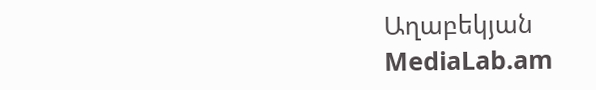Աղաբեկյան
MediaLab.am